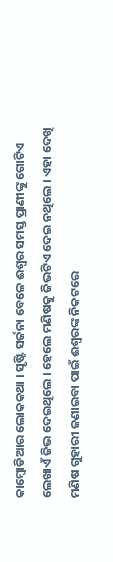କାମ୍ବୋଡିଆର ଲୋକକଥା । ସୃଷ୍ଟି ସର୍ଜନା ବେଳେ ଈଶ୍ୱର ସମସ୍ତ ପ୍ରାଣୀଙ୍କୁ ଗୋଟିଏ ଲେଖାଏଁ ଜିଭ ଦେଇଥିଲେ । ହେଲେ ମଣିଷକୁ ଜିଭଟିଏ ଦେଇ ନଥିଲେ । ଏହା ଦେଖି ମଣିଷ ଗୁହାରୀ ଜଣାଇବା ପାଇଁ ଈଶ୍ୱରଙ୍କ ନିକଟରେ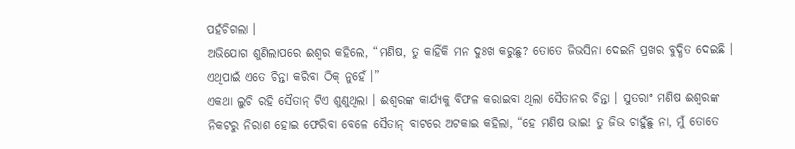ପହଁଚିଗଲା ।
ଅଭିଯୋଗ ଶୁଣିଲାପରେ ଈଶ୍ୱର କହିଲେ, “ମଣିଷ, ତୁ କାହିଁକି ମନ ଦୁଃଖ କରୁଛୁ? ତୋତେ ଜିଭସିନା ଦେଇନି ପ୍ରଖର ବୁଦ୍ଧିତ ଦେଇଛି । ଏଥିପାଇଁ ଏତେ ଚିନ୍ତା କରିବା ଠିକ୍ ନୁହେଁ ।”
ଏକଥା ଲୁଚି ରହି ସୈତାନ୍ ଟିଏ ଶୁଣୁଥିଲା । ଈଶ୍ୱରଙ୍କ କାର୍ଯ୍ୟକୁ ବିଫଳ କରାଇବା ଥିଲା ସୈତାନର ଚିନ୍ତା । ସୁତରାଂ ମଣିଷ ଈଶ୍ୱରଙ୍କ ନିକଟରୁ ନିରାଶ ହୋଇ ଫେରିବା ବେଳେ ସୈତାନ୍ ବାଟରେ ଅଟକାଇ କହିଲା, “ହେ ମଣିଷ ଭାଇ! ତୁ ଜିଭ ଚାହୁଁଛୁ ନା, ମୁଁ ତୋତେ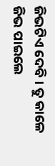ଜିଭଟିଏ ଦେବି । ତୁ କାଳେ ଜିଭ ପାଇଲେ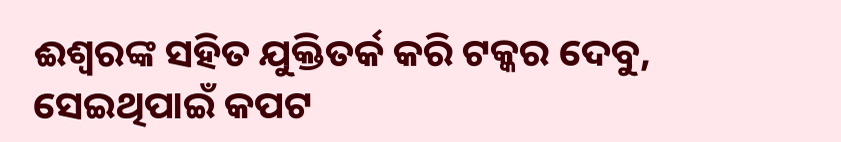ଈଶ୍ୱରଙ୍କ ସହିତ ଯୁକ୍ତିତର୍କ କରି ଟକ୍କର ଦେବୁ, ସେଇଥିପାଇଁ କପଟ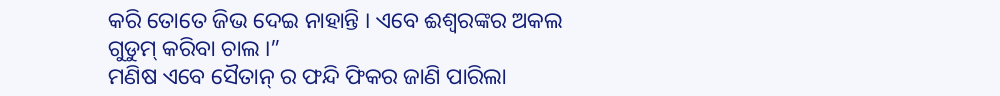କରି ତୋତେ ଜିଭ ଦେଇ ନାହାନ୍ତି । ଏବେ ଈଶ୍ୱରଙ୍କର ଅକଲ ଗୁଡୁମ୍ କରିବା ଚାଲ ।”
ମଣିଷ ଏବେ ସୈତାନ୍ ର ଫନ୍ଦି ଫିକର ଜାଣି ପାରିଲା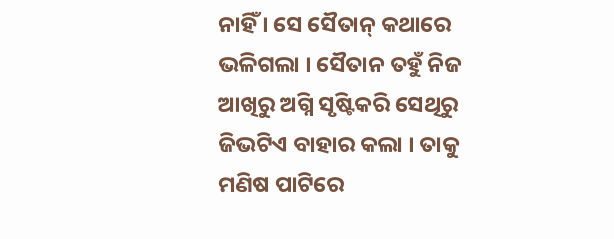ନାହିଁ । ସେ ସୈତାନ୍ କଥାରେ ଭଳିଗଲା । ସୈତାନ ତହୁଁ ନିଜ ଆଖିରୁ ଅଗ୍ନି ସୃଷ୍ଟିକରି ସେଥିରୁ ଜିଭଟିଏ ବାହାର କଲା । ତାକୁ ମଣିଷ ପାଟିରେ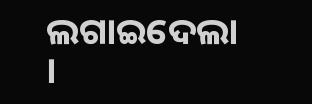ଲଗାଇଦେଲା ।